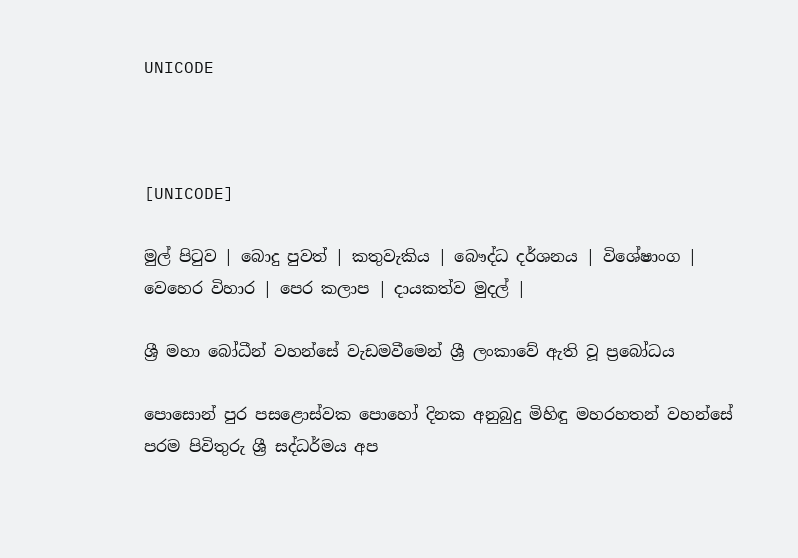UNICODE



[UNICODE]

මුල් පිටුව | බොදු පුවත් | කතුවැකිය | බෞද්ධ දර්ශනය | විශේෂාංග | වෙහෙර විහාර | පෙර කලාප | දායකත්ව මුදල් |

ශ්‍රී මහා බෝධීන් වහන්සේ වැඩමවීමෙන් ශ්‍රී ලංකාවේ ඇති වූ ප්‍රබෝධය

පොසොන් පුර පසළොස්වක පොහෝ දිනක අනුබුදු මිහිඳු මහරහතන් වහන්සේ පරම පිවිතුරු ශ්‍රී සද්ධර්මය අප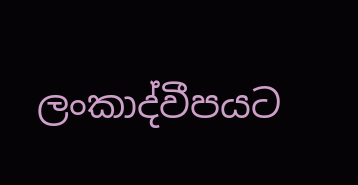ලංකාද්වීපයට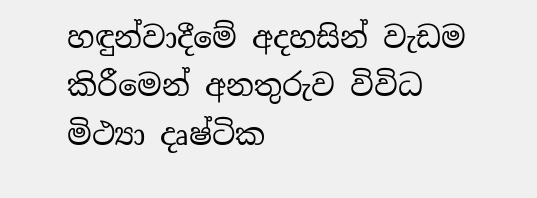හඳුන්වාදීමේ අදහසින් වැඩම කිරීමෙන් අනතුරුව විවිධ මිථ්‍යා දෘෂ්ටික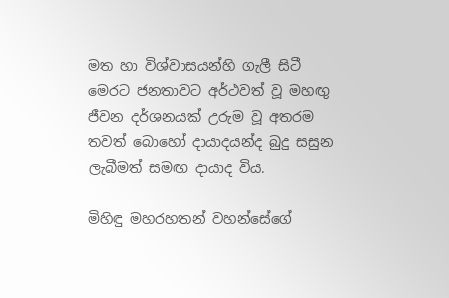මත හා විශ්වාසයන්හි ගැලී සිටී මෙරට ජනතාවට අර්ථවත් වූ මහඟු ජීවන දර්ශනයක් උරුම වූ අතරම තවත් බොහෝ දායාදයන්ද බුදු සසුන ලැබීමත් සමඟ දායාද විය.

මිහිඳු මහරහතන් වහන්සේගේ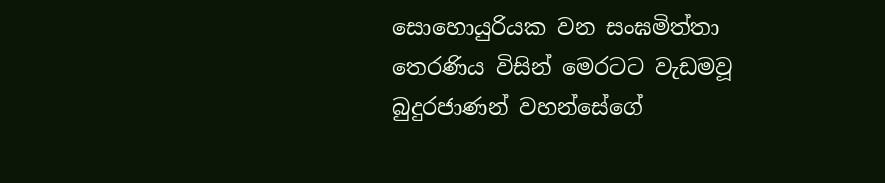සොහොයුරියක වන සංඝමිත්තා තෙරණිය විසින් මෙරටට වැඩමවූ බුදුරජාණන් වහන්සේගේ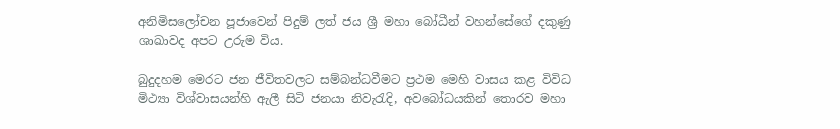අනිමිසලෝචන පූජාවෙන් පිදුම් ලත් ජය ශ්‍රී මහා බෝධීන් වහන්සේගේ දකුණු ශාඛාවද අපට උරුම විය.

බුදුදහම මෙරට ජන ජීවිතවලට සම්බන්ධවීමට ප්‍රථම මෙහි වාසය කළ විවිධ මිථ්‍යා විශ්වාසයන්හි ඇලී සිටි ජනයා නිවැරැදි, අවබෝධයකින් තොරව මහා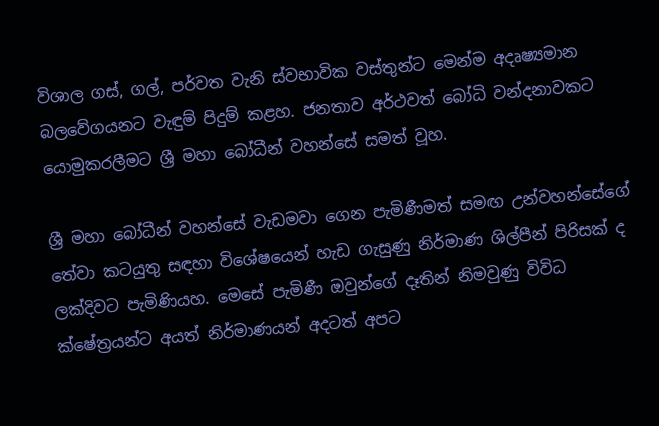විශාල ගස්, ගල්, පර්වත වැනි ස්වභාවික වස්තුන්ට මෙන්ම අදෘෂ්‍යමාන බලවේගයනට වැඳුම් පිදුම් කළහ. ජනතාව අර්ථවත් බෝධි වන්දනාවකට යොමුකරලීමට ශ්‍රී මහා බෝධීන් වහන්සේ සමත් වූහ.

ශ්‍රී මහා බෝධීන් වහන්සේ වැඩමවා ගෙන පැමිණීමත් සමඟ උන්වහන්සේගේ තේවා කටයුතු සඳහා විශේෂයෙන් හැඩ ගැසුණු නිර්මාණ ශිල්පීන් පිරිසක් ද ලක්දිවට පැමිණියහ. මෙසේ පැමිණී ඔවුන්ගේ දෑතින් නිමවුණු විවිධ ක්ෂේත්‍රයන්ට අයත් නිර්මාණයන් අදටත් අපට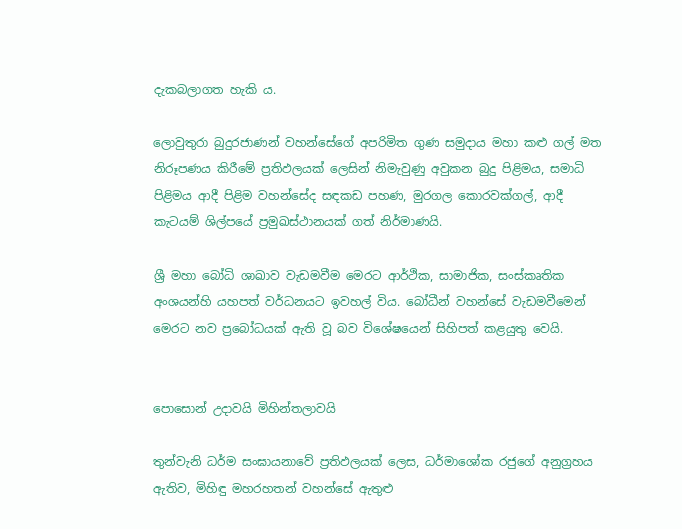දැකබලාගත හැකි ය.

ලොවුතුරා බුදුරජාණන් වහන්සේගේ අපරිමිත ගුණ සමුදාය මහා කළු ගල් මත නිරූපණය කිරීමේ ප්‍රතිඵලයක් ලෙසින් නිමැවුණු අවුකන බුදු පිළිමය, සමාධි පිළිමය ආදී පිළිම වහන්සේද සඳකඩ පහණ, මුරගල කොරවක්ගල්, ආදී කැටයම් ශිල්පයේ ප්‍රමුඛස්ථානයක් ගත් නිර්මාණයි.

ශ්‍රී මහා බෝධි ශාඛාව වැඩමවීම මෙරට ආර්ථික, සාමාජික, සංස්කෘතික අංශයන්හි යහපත් වර්ධනයට ඉවහල් විය. බෝධීන් වහන්සේ වැඩමවීමෙන් මෙරට නව ප්‍රබෝධයක් ඇති වූ බව විශේෂයෙන් සිහිපත් කළයුතු වෙයි.


පොසොන් උදාවයි මිහින්තලාවයි

තුන්වැනි ධර්ම සංඝායනාවේ ප්‍රතිඵලයක් ලෙස, ධර්මාශෝක රජුගේ අනුග්‍රහය ඇතිව, මිහිඳු මහරහතන් වහන්සේ ඇතුළු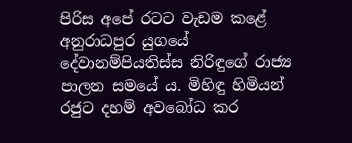පිරිස අපේ රටට වැඩම කළේ අනුරාධපුර යුගයේ දේවානම්පියතිස්ස නිරිඳුගේ රාජ්‍ය පාලන සමයේ ය. මිහිඳු හිමියන් රජුට දහම් අවබෝධ කර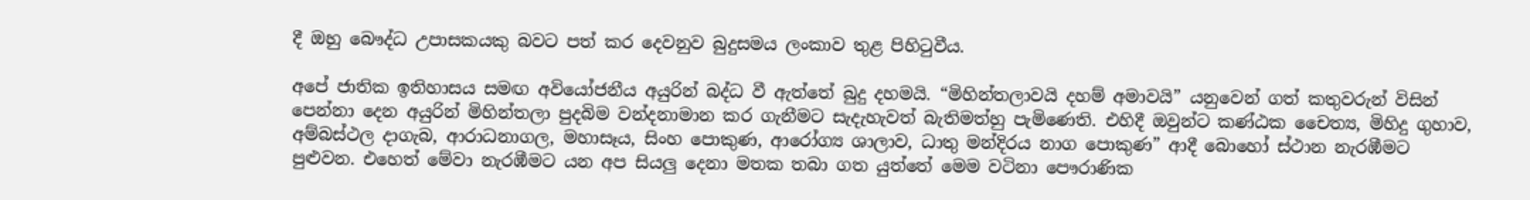දී ඔහු බෞද්ධ උපාසකයකු බවට පත් කර දෙවනුව බුදුසමය ලංකාව තුළ පිහිටුවීය.

අපේ ජාතික ඉතිහාසය සමඟ අවියෝජනීය අයුරින් බද්ධ වී ඇත්තේ බුදු දහමයි. “මිහින්තලාවයි දහම් අමාවයි” යනුවෙන් ගත් කතුවරුන් විසින් පෙන්නා දෙන අයුරින් මිහින්තලා පුදබිම වන්දනාමාන කර ගැනීමට සැදැහැවත් බැතිමත්හු පැමිණෙති. එහිදී ඔවුන්ට කණ්ඨක චෛත්‍ය, මිහිදු ගුහාව, අම්බස්ථල දාගැබ, ආරාධනාගල, මහාසෑය, සිංහ පොකුණ, ආරෝග්‍ය ශාලාව, ධාතු මන්දිරය නාග පොකුණ” ආදී බොහෝ ස්ථාන නැරඹීමට පුළුවන. එහෙත් මේවා නැරඹීමට යන අප සියලු දෙනා මතක තබා ගත යුත්තේ මෙම වටිනා පෞරාණික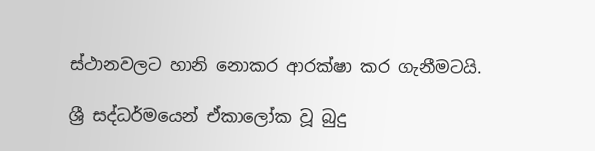ස්ථානවලට හානි නොකර ආරක්ෂා කර ගැනීමටයි.

ශ්‍රී සද්ධර්මයෙන් ඒකාලෝක වූ බුදු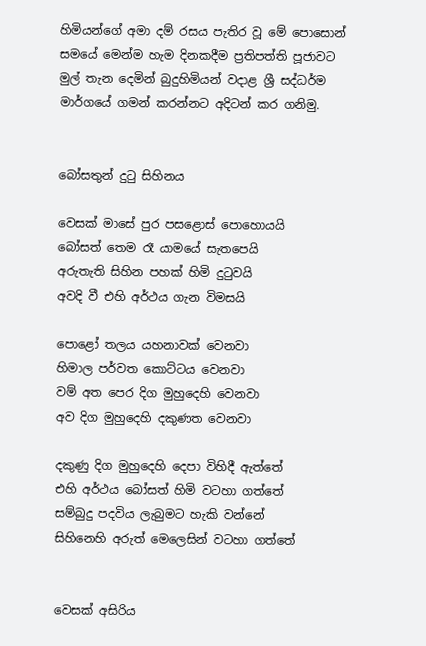හිමියන්ගේ අමා දම් රසය පැතිර වූ මේ පොසොන් සමයේ මෙන්ම හැම දිනකදීම ප්‍රතිපත්ති පූජාවට මුල් තැන දෙමින් බුදුහිමියන් වදාළ ශ්‍රී සද්ධර්ම මාර්ගයේ ගමන් කරන්නට අදිටන් කර ගනිමු.


බෝසතුන් දුටු සිහිනය

වෙසක් මාසේ පුර පසළොස් පොහොයයි
බෝසත් තෙම රෑ යාමයේ සැතපෙයි
අරුතැති සිහින පහක් හිමි දුටුවයි
අවදි වී එහි අර්ථය ගැන විමසයි

පොළෝ තලය යහනාවක් වෙනවා
හිමාල පර්වත කොට්ටය වෙනවා
වම් අත පෙර දිග මුහුදෙහි වෙනවා
අව දිග මුහුදෙහි දකුණත වෙනවා

දකුණු දිග මුහුදෙහි දෙපා විහිදී ඇත්තේ
එහි අර්ථය බෝසත් හිමි වටහා ගත්තේ
සම්බුදු පදවිය ලැබුමට හැකි වන්නේ
සිහිනෙහි අරුත් මෙලෙසින් වටහා ගත්තේ


වෙසක් අසිරිය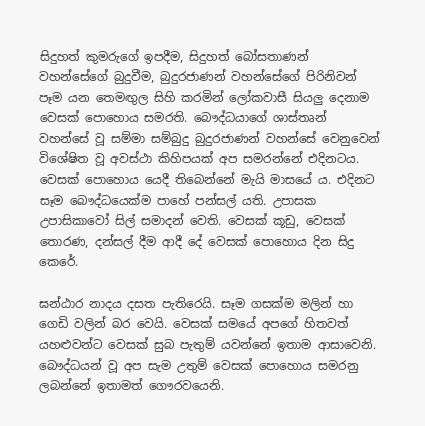සිදුහත් කුමරුගේ ඉපදීම, සිදුහත් බෝසතාණන් වහන්සේගේ බුදුවීම, බුදුරජාණන් වහන්සේගේ පිරිනිවන් පෑම යන තෙමඟුල සිහි කරමින් ලෝකවාසී සියලු දෙනාම වෙසක් පොහොය සමරති. බෞද්ධයාගේ ශාස්තෘන් වහන්සේ වූ සම්මා සම්බුදු බුදුරජාණන් වහන්සේ වෙනුවෙන් විශේෂිත වූ අවස්ථා කිහිපයක් අප සමරන්නේ එදිනටය. වෙසක් පොහොය යෙදී තිබෙන්නේ මැයි මාසයේ ය. එදිනට සෑම බෞද්ධයෙක්ම පාහේ පන්සල් යති. උපාසක උපාසිකාවෝ සිල් සමාදන් වෙති. වෙසක් කූඩු, වෙසක් තොරණ, දන්සල් දීම ආදී දේ වෙසක් පොහොය දින සිදු කෙරේ.

ඝන්ඨාර නාදය දසත පැතිරෙයි. සෑම ගසක්ම මලින් හා ගෙඩි වලින් බර වෙයි. වෙසක් සමයේ අපගේ හිතවත් යහළුවන්ට වෙසක් සුබ පැතුම් යවන්නේ ඉතාම ආසාවෙනි. බෞද්ධයන් වූ අප සැම උතුම් වෙසක් පොහොය සමරනු ලබන්නේ ඉතාමත් ගෞරවයෙනි.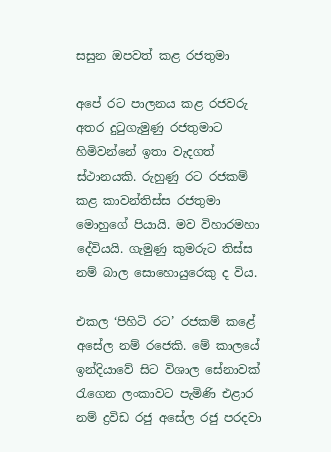සසුන ඔපවත් කළ රජතුමා

අපේ රට පාලනය කළ රජවරු අතර දුටුගැමුණු රජතුමාට හිමිවන්නේ ඉතා වැදගත් ස්ථානයකි. රුහුණු රට රජකම් කළ කාවන්තිස්ස රජතුමා මොහුගේ පියායි. මව විහාරමහා දේවියයි. ගැමුණු කුමරුට තිස්ස නම් බාල සොහොයුරෙකු ද විය.

එකල ‘පිහිටි රට’ රජකම් කළේ අසේල නම් රජෙකි. මේ කාලයේ ඉන්දියාවේ සිට විශාල සේනාවක් රැගෙන ලංකාවට පැමිණි එළාර නම් ද්‍රවිඩ රජු අසේල රජු පරදවා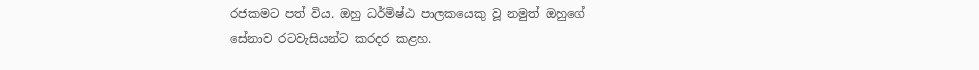රජකමට පත් විය. ඔහු ධර්මිෂ්ඨ පාලකයෙකු වූ නමුත් ඔහුගේ සේනාව රටවැසියන්ට කරදර කළහ.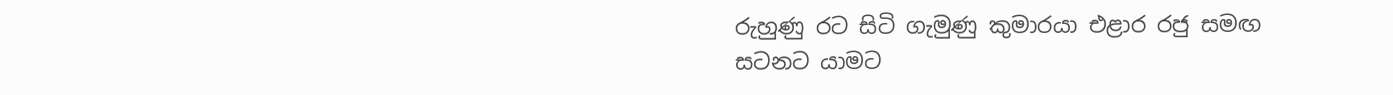රුහුණු රට සිටි ගැමුණු කුමාරයා එළාර රජු සමඟ සටනට යාමට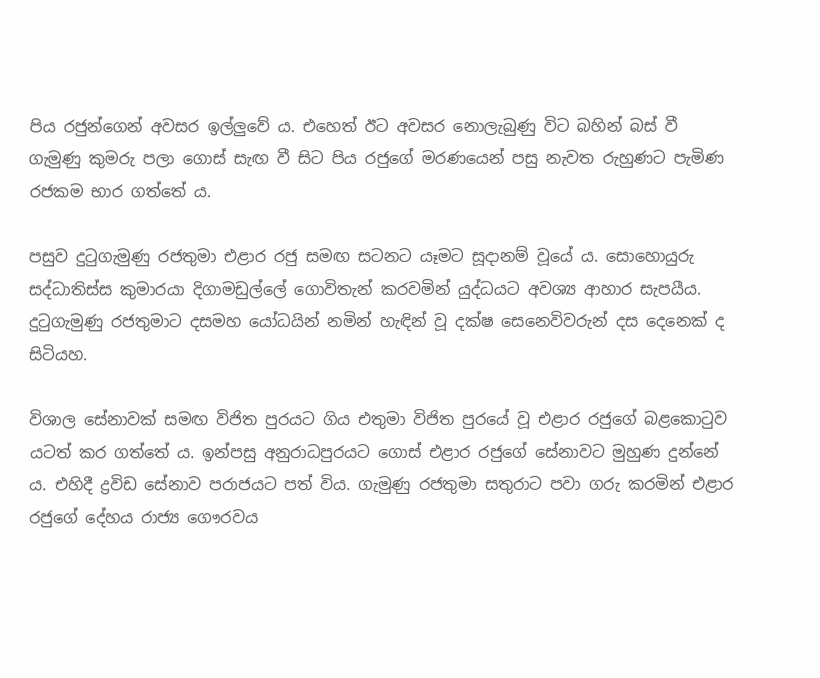පිය රජුන්ගෙන් අවසර ඉල්ලුවේ ය. එහෙත් ඊට අවසර නොලැබුණු විට බහින් බස් වී ගැමුණු කුමරු පලා ගොස් සැඟ වී සිට පිය රජුගේ මරණයෙන් පසු නැවත රුහුණට පැමිණ රජකම භාර ගත්තේ ය.

පසුව දුටුගැමුණු රජතුමා එළාර රජු සමඟ සටනට යෑමට සූදානම් වූයේ ය. සොහොයුරු සද්ධාතිස්ස කුමාරයා දිගාමඩුල්ලේ ගොවිතැන් කරවමින් යුද්ධයට අවශ්‍ය ආහාර සැපයීය. දුටුගැමුණු රජතුමාට දසමහ යෝධයින් නමින් හැඳින් වූ දක්ෂ සෙනෙවිවරුන් දස දෙනෙක් ද සිටියහ.

විශාල සේනාවක් සමඟ විජිත පුරයට ගිය එතුමා විජිත පුරයේ වූ එළාර රජුගේ බළකොටුව යටත් කර ගත්තේ ය. ඉන්පසු අනුරාධපුරයට ගොස් එළාර රජුගේ සේනාවට මුහුණ දුන්නේ ය. එහිදී ද්‍රවිඩ සේනාව පරාජයට පත් විය. ගැමුණු රජතුමා සතුරාට පවා ගරු කරමින් එළාර රජුගේ දේහය රාජ්‍ය ගෞරවය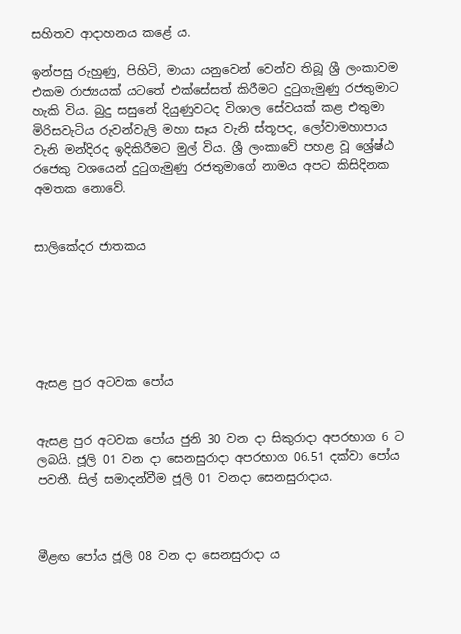සහිතව ආදාහනය කළේ ය.

ඉන්පසු රුහුණු, පිහිටි, මායා යනුවෙන් වෙන්ව තිබූ ශ්‍රී ලංකාවම එකම රාජ්‍යයක් යටතේ එක්සේසත් කිරීමට දුටුගැමුණු රජතුමාට හැකි විය. බුදු සසුනේ දියුණුවටද විශාල සේවයක් කළ එතුමා මිරිසවැටිය රුවන්වැලි මහා සෑය වැනි ස්තූපද, ලෝවාමහාපාය වැනි මන්දිරද ඉදිකිරීමට මුල් විය. ශ්‍රී ලංකාවේ පහළ වූ ශ්‍රේෂ්ඨ රජෙකු වශයෙන් දුටුගැමුණු රජතුමාගේ නාමය අපට කිසිදිනක අමතක නොවේ.


සාලිකේදර ජාතකය






ඇසළ පුර අටවක පෝය


ඇසළ පුර අටවක පෝය ජුනි 30 වන දා සිකුරාදා අපරභාග 6 ට ලබයි. ජූලි 01 වන දා සෙනසුරාදා අපරභාග 06.51 දක්වා පෝය පවතී. සිල් සමාදන්වීම ජූලි 01 වනදා සෙනසුරාදාය.



මීළඟ පෝය ජූලි 08 වන දා සෙනසුරාදා ය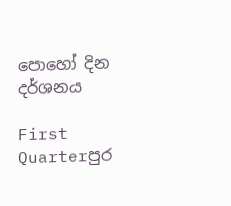පොහෝ දින දර්ශනය

First Quarterපුර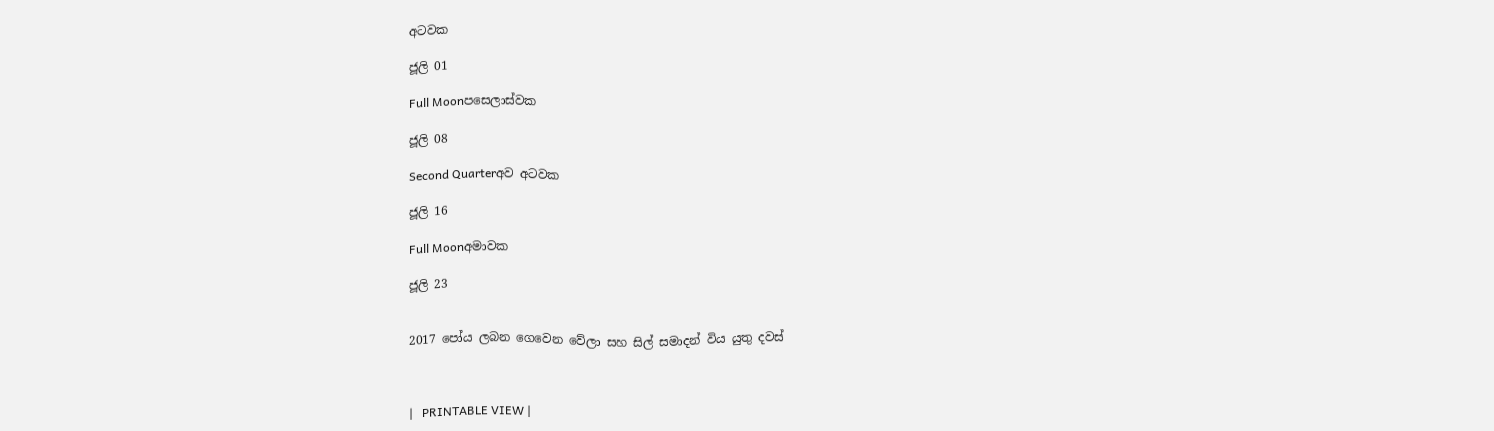අටවක

ජූලි 01

Full Moonපසෙලාස්වක

ජූලි 08

Second Quarterඅව අටවක

ජූලි 16

Full Moonඅමාවක

ජූලි 23


2017 පෝය ලබන ගෙවෙන වේලා සහ සිල් සමාදන් විය යුතු දවස්



|   PRINTABLE VIEW |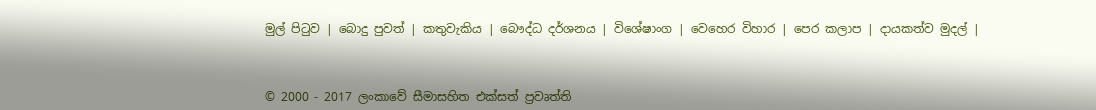මුල් පිටුව | බොදු පුවත් | කතුවැකිය | බෞද්ධ දර්ශනය | විශේෂාංග | වෙහෙර විහාර | පෙර කලාප | දායකත්ව මුදල් |



© 2000 - 2017 ලංකාවේ සීමාසහිත එක්සත් ප්‍රවෘත්ති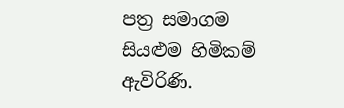පත්‍ර සමාගම
සියළුම හිමිකම් ඇවිරිණි.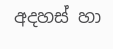අදහස් හා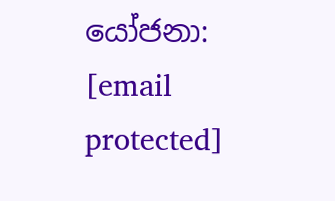යෝජනා: [email protected]